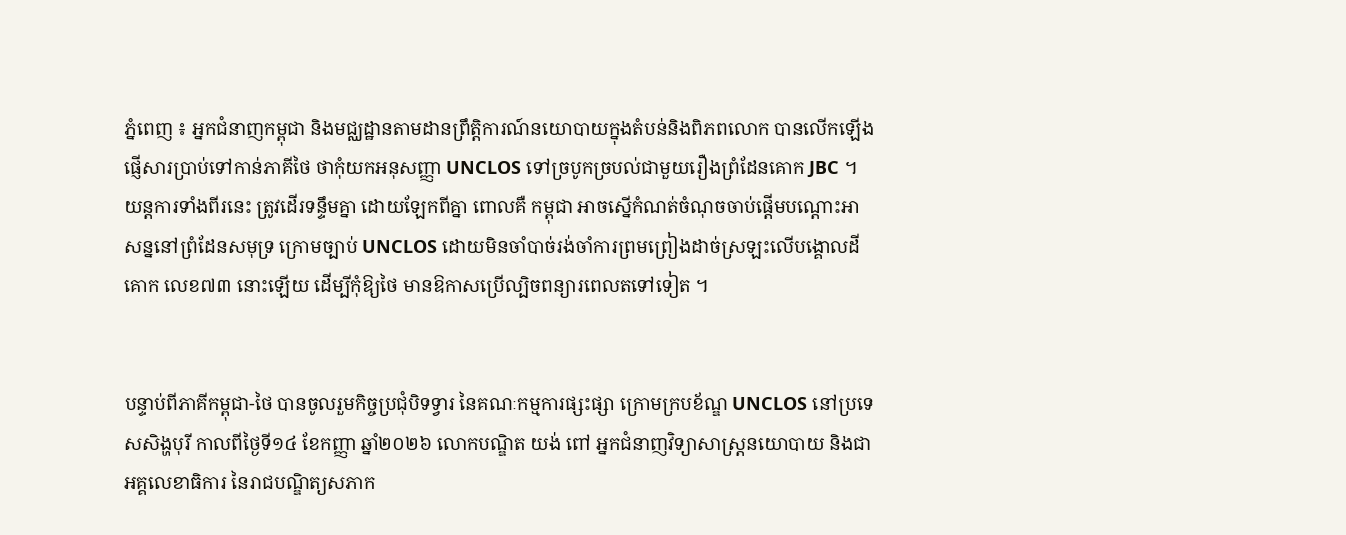ភ្នំពេញ ៖ អ្នកជំនាញកម្ពុជា និងមជ្ឈដ្ឋានតាមដានព្រឹត្តិការណ៍នយោបាយក្នុងតំបន់និងពិភពលោក បានលើកឡើងផ្ញើសារប្រាប់ទៅកាន់ភាគីថៃ ថាកុំយកអនុសញ្ញា UNCLOS ទៅច្របូកច្របល់ជាមួយរឿងព្រំដែនគោក JBC ។ យន្តការទាំងពីរនេះ ត្រូវដើរទន្ទឹមគ្នា ដោយឡែកពីគ្នា ពោលគឺ កម្ពុជា អាចស្នើកំណត់ចំណុចចាប់ផ្តើមបណ្តោះអាសន្ននៅព្រំដែនសមុទ្រ ក្រោមច្បាប់ UNCLOS ដោយមិនចាំបាច់រង់ចាំការព្រមព្រៀងដាច់ស្រឡះលើបង្គោលដីគោក លេខ៧៣ នោះឡើយ ដើម្បីកុំឱ្យថៃ មានឱកាសប្រើល្បិចពន្យារពេលតទៅទៀត ។


បន្ទាប់ពីភាគីកម្ពុជា-ថៃ បានចូលរួមកិច្ចប្រជុំបិទទ្វារ នៃគណៈកម្មការផ្សះផ្សា ក្រោមក្របខ័ណ្ឌ UNCLOS នៅប្រទេសសិង្ហបុរី កាលពីថ្ងៃទី១៤ ខែកញ្ញា ឆ្នាំ២០២៦ លោកបណ្ឌិត យង់ ពៅ អ្នកជំនាញវិទ្យាសាស្រ្តនយោបាយ និងជាអគ្គលេខាធិការ នៃរាជបណ្ឌិត្យសភាក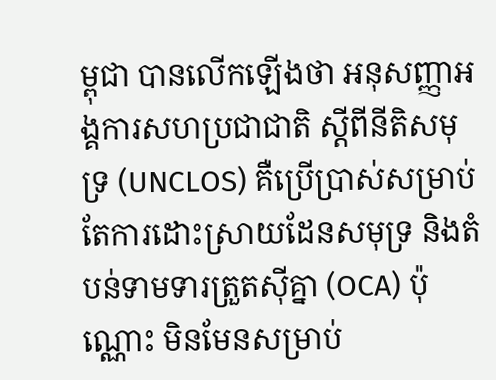ម្ពុជា បានលើកឡើងថា អនុសញ្ញាអង្គការសហប្រជាជាតិ ស្តីពីនីតិសមុទ្រ (UNCLOS) គឺប្រើប្រាស់សម្រាប់តែការដោះស្រាយដែនសមុទ្រ និងតំបន់ទាមទារត្រួតស៊ីគ្នា (OCA) ប៉ុណ្ណោះ មិនមែនសម្រាប់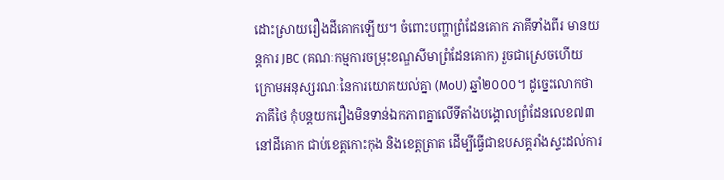ដោះស្រាយរឿងដីគោកឡើយ។ ចំពោះបញ្ហាព្រំដែនគោក ភាគីទាំងពីរ មានយន្តការ JBC (គណៈកម្មការចម្រុះខណ្ឌសីមាព្រំដែនគោក) រួចជាស្រេចហើយ ក្រោមអនុស្សរណៈនៃការយោគយល់គ្នា (MoU) ឆ្នាំ២០០០។ ដូច្នេះលោកថា ភាគីថៃ កុំបន្តយករឿងមិនទាន់ឯកភាពគ្នាលើទីតាំងបង្គោលព្រំដែនលេខ៧៣ នៅដីគោក ជាប់ខេត្តកោះកុង និងខេត្តត្រាត ដើម្បីធ្វើជាឧបសគ្គរាំងស្ទះដល់ការ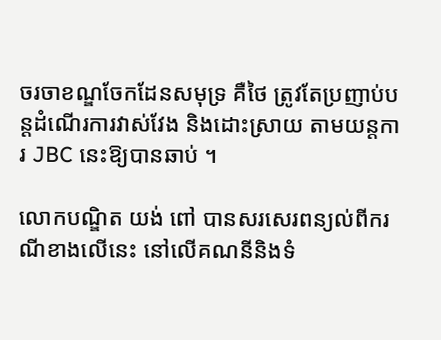ចរចាខណ្ឌចែកដែនសមុទ្រ គឺថៃ ត្រូវតែប្រញាប់បន្តដំណើរការវាស់វែង និងដោះស្រាយ តាមយន្តការ JBC នេះឱ្យបានឆាប់ ។

លោកបណ្ឌិត យង់ ពៅ បានសរសេរពន្យល់ពីករណីខាងលើនេះ នៅលើគណនីនិងទំ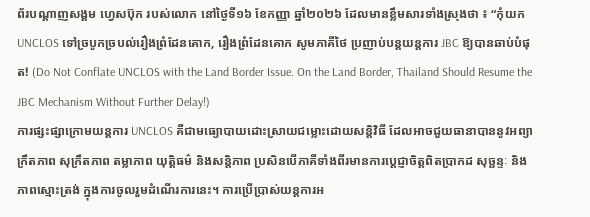ព័របណ្ដាញសង្គម ហ្វេសប៊ុក របស់លោក នៅថ្ងៃទី១៦ ខែកញ្ញា ឆ្នាំ២០២៦ ដែលមានខ្លឹមសារទាំងស្រុងថា ៖ “កុំយក UNCLOS ទៅច្របូកច្របល់រឿងព្រំដែនគោក, រឿងព្រំដែនគោក សូមភាគីថៃ ប្រញាប់បន្តយន្តការ JBC ឱ្យបានឆាប់បំផុត! (Do Not Conflate UNCLOS with the Land Border Issue. On the Land Border, Thailand Should Resume the JBC Mechanism Without Further Delay!)
ការផ្សះផ្សាក្រោមយន្តការ UNCLOS គឺជាមធ្យោបាយដោះស្រាយជម្លោះដោយសន្តិវិធី ដែលអាចជួយធានាបាននូវអព្យាក្រឹតភាព សុក្រឹតភាព តម្លាភាព យុត្តិធម៌ និងសន្តិភាព ប្រសិនបើភាគីទាំងពីរមានការប្តេជ្ញាចិត្តពិតប្រាកដ សុច្ឆន្ទៈ និងភាពស្មោះត្រង់ ក្នុងការចូលរួមដំណើរការនេះ។ ការប្រើប្រាស់យន្តការអ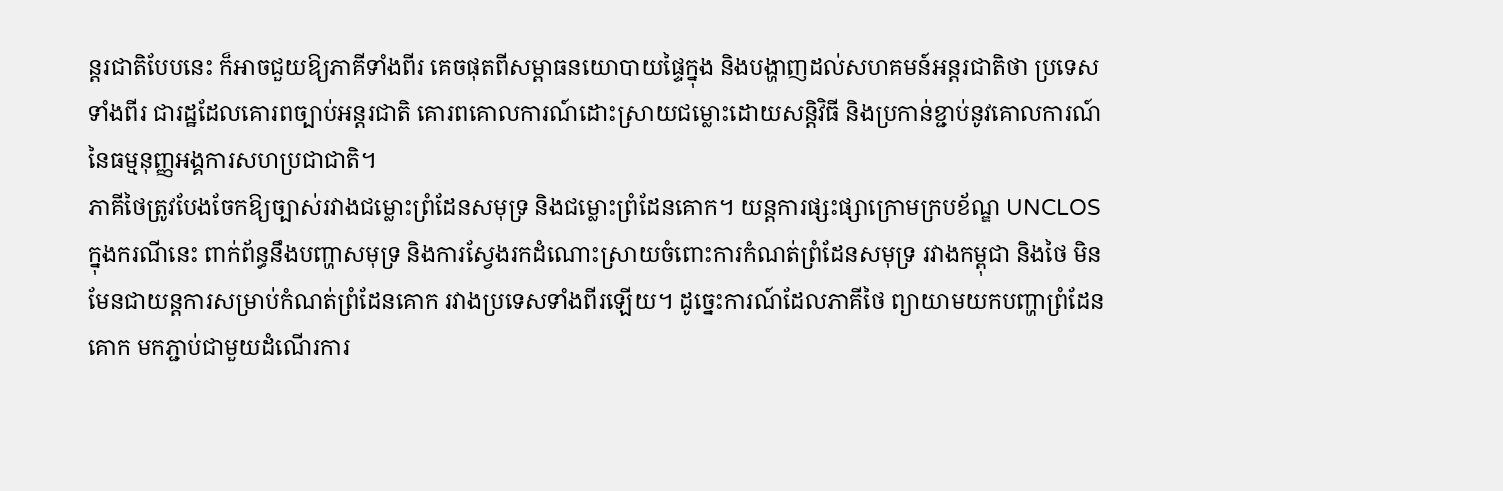ន្តរជាតិបែបនេះ ក៏អាចជួយឱ្យភាគីទាំងពីរ គេចផុតពីសម្ពាធនយោបាយផ្ទៃក្នុង និងបង្ហាញដល់សហគមន៍អន្តរជាតិថា ប្រទេសទាំងពីរ ជារដ្ឋដែលគោរពច្បាប់អន្តរជាតិ គោរពគោលការណ៍ដោះស្រាយជម្លោះដោយសន្តិវិធី និងប្រកាន់ខ្ជាប់នូវគោលការណ៍នៃធម្មនុញ្ញអង្គការសហប្រជាជាតិ។
ភាគីថៃត្រូវបែងចែកឱ្យច្បាស់រវាងជម្លោះព្រំដែនសមុទ្រ និងជម្លោះព្រំដែនគោក។ យន្តការផ្សះផ្សាក្រោមក្របខ័ណ្ឌ UNCLOS ក្នុងករណីនេះ ពាក់ព័ន្ធនឹងបញ្ហាសមុទ្រ និងការស្វែងរកដំណោះស្រាយចំពោះការកំណត់ព្រំដែនសមុទ្រ រវាងកម្ពុជា និងថៃ មិនមែនជាយន្តការសម្រាប់កំណត់ព្រំដែនគោក រវាងប្រទេសទាំងពីរឡើយ។ ដូច្នេះការណ៍ដែលភាគីថៃ ព្យាយាមយកបញ្ហាព្រំដែនគោក មកភ្ជាប់ជាមួយដំណើរការ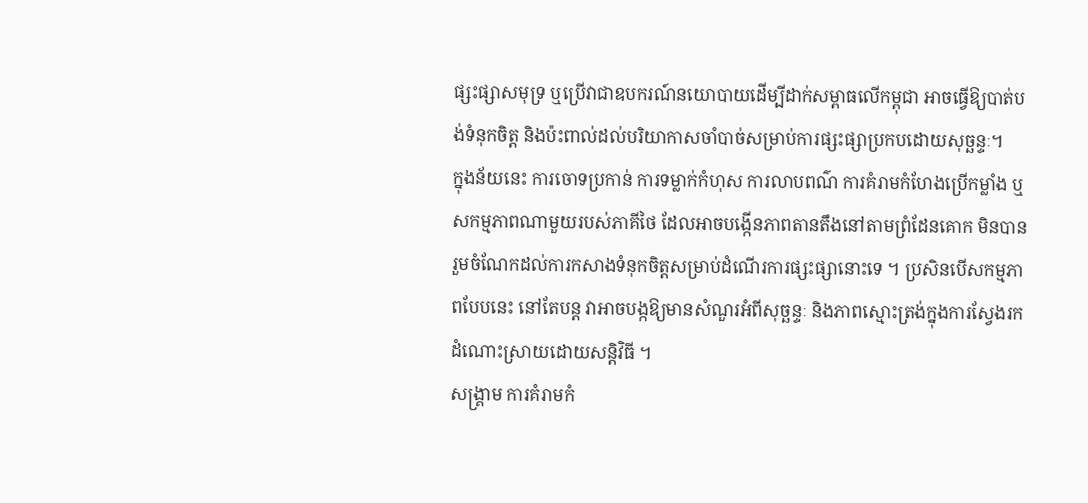ផ្សះផ្សាសមុទ្រ ឬប្រើវាជាឧបករណ៍នយោបាយដើម្បីដាក់សម្ពាធលើកម្ពុជា អាចធ្វើឱ្យបាត់បង់ទំនុកចិត្ត និងប៉ះពាល់ដល់បរិយាកាសចាំបាច់សម្រាប់ការផ្សះផ្សាប្រកបដោយសុច្ឆន្ទៈ។
ក្នុងន័យនេះ ការចោទប្រកាន់ ការទម្លាក់កំហុស ការលាបពណ៌ ការគំរាមកំហែងប្រើកម្លាំង ឬសកម្មភាពណាមួយរបស់ភាគីថៃ ដែលអាចបង្កើនភាពតានតឹងនៅតាមព្រំដែនគោក មិនបានរួមចំណែកដល់ការកសាងទំនុកចិត្តសម្រាប់ដំណើរការផ្សះផ្សានោះទេ ។ ប្រសិនបើសកម្មភាពបែបនេះ នៅតែបន្ត វាអាចបង្កឱ្យមានសំណួរអំពីសុច្ឆន្ទៈ និងភាពស្មោះត្រង់ក្នុងការស្វែងរកដំណោះស្រាយដោយសន្តិវិធី ។
សង្គ្រាម ការគំរាមកំ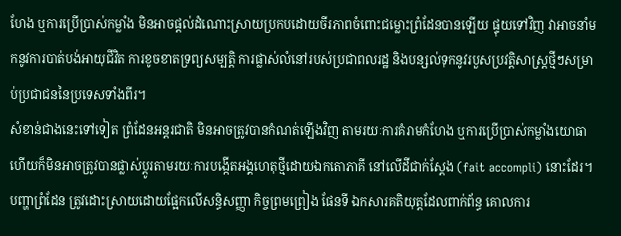ហែង ឬការប្រើប្រាស់កម្លាំង មិនអាចផ្តល់ដំណោះស្រាយប្រកបដោយចីរភាពចំពោះជម្លោះព្រំដែនបានឡើយ ផ្ទុយទៅវិញ វាអាចនាំមកនូវការបាត់បង់អាយុជីវិត ការខូចខាតទ្រព្យសម្បត្តិ ការផ្លាស់លំនៅរបស់ប្រជាពលរដ្ឋ និងបន្សល់ទុកនូវរបួសប្រវត្តិសាស្ត្រថ្មីៗសម្រាប់ប្រជាជននៃប្រទេសទាំងពីរ។
សំខាន់ជាងនេះទៅទៀត ព្រំដែនអន្តរជាតិ មិនអាចត្រូវបានកំណត់ឡើងវិញ តាមរយៈការគំរាមកំហែង ឬការប្រើប្រាស់កម្លាំងយោធា ហើយក៏មិនអាចត្រូវបានផ្លាស់ប្តូរតាមរយៈការបង្កើតអង្គហេតុថ្មីដោយឯកតោភាគី នៅលើដីជាក់ស្តែង (fait accompli) នោះដែរ។ បញ្ហាព្រំដែន ត្រូវដោះស្រាយដោយផ្អែកលើសន្ធិសញ្ញា កិច្ចព្រមព្រៀង ផែនទី ឯកសារគតិយុត្តដែលពាក់ព័ន្ធ គោលការ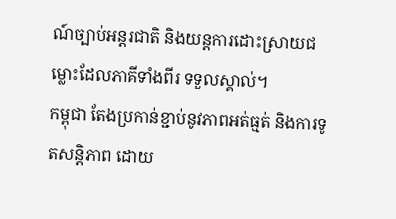ណ៍ច្បាប់អន្តរជាតិ និងយន្តការដោះស្រាយជម្លោះដែលភាគីទាំងពីរ ទទួលស្គាល់។
កម្ពុជា តែងប្រកាន់ខ្ជាប់នូវភាពអត់ធ្មត់ និងការទូតសន្តិភាព ដោយ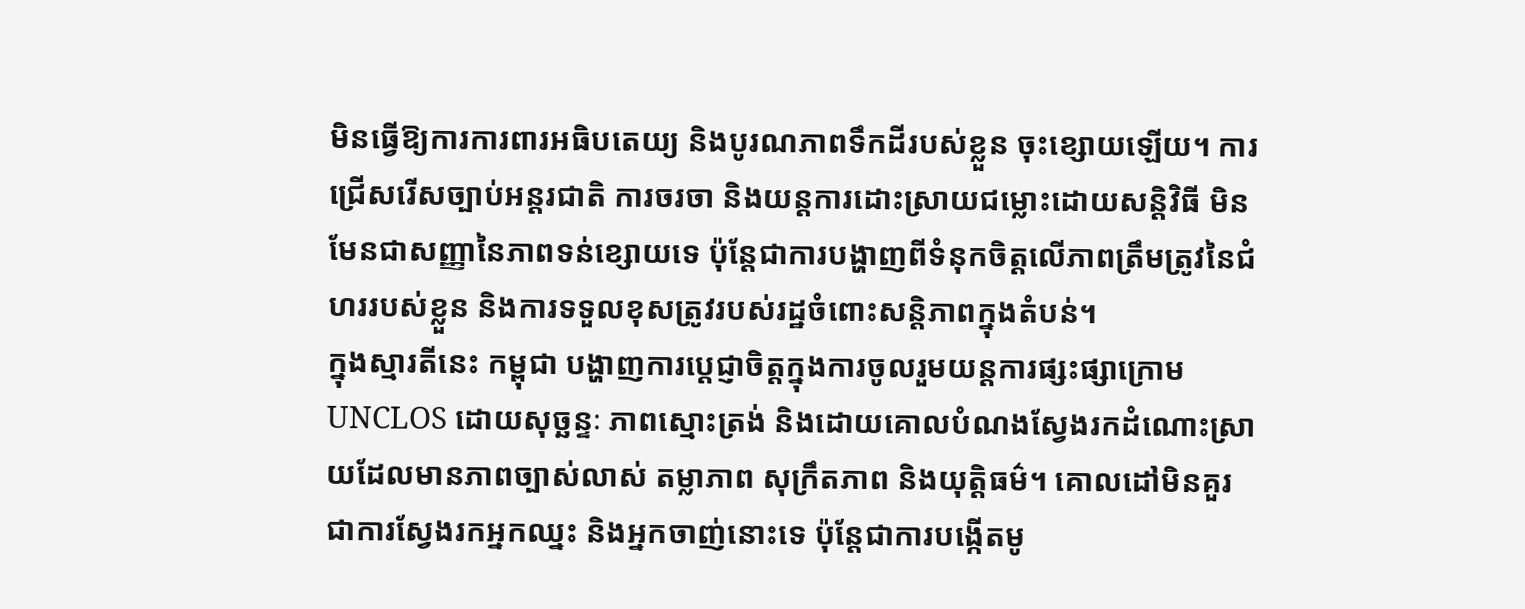មិនធ្វើឱ្យការការពារអធិបតេយ្យ និងបូរណភាពទឹកដីរបស់ខ្លួន ចុះខ្សោយឡើយ។ ការជ្រើសរើសច្បាប់អន្តរជាតិ ការចរចា និងយន្តការដោះស្រាយជម្លោះដោយសន្តិវិធី មិនមែនជាសញ្ញានៃភាពទន់ខ្សោយទេ ប៉ុន្តែជាការបង្ហាញពីទំនុកចិត្តលើភាពត្រឹមត្រូវនៃជំហររបស់ខ្លួន និងការទទួលខុសត្រូវរបស់រដ្ឋចំពោះសន្តិភាពក្នុងតំបន់។
ក្នុងស្មារតីនេះ កម្ពុជា បង្ហាញការប្តេជ្ញាចិត្តក្នុងការចូលរួមយន្តការផ្សះផ្សាក្រោម UNCLOS ដោយសុច្ឆន្ទៈ ភាពស្មោះត្រង់ និងដោយគោលបំណងស្វែងរកដំណោះស្រាយដែលមានភាពច្បាស់លាស់ តម្លាភាព សុក្រឹតភាព និងយុត្តិធម៌។ គោលដៅមិនគួរជាការស្វែងរកអ្នកឈ្នះ និងអ្នកចាញ់នោះទេ ប៉ុន្តែជាការបង្កើតមូ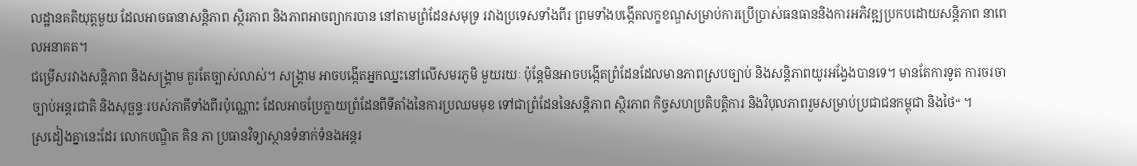លដ្ឋានគតិយុត្តមួយ ដែលអាចធានាសន្តិភាព ស្ថិរភាព និងភាពអាចព្យាករបាន នៅតាមព្រំដែនសមុទ្រ រវាងប្រទេសទាំងពីរ ព្រមទាំងបង្កើតលក្ខខណ្ឌសម្រាប់ការប្រើប្រាស់ធនធាននិងការអភិវឌ្ឍប្រកបដោយសន្តិភាព នាពេលអនាគត។
ជម្រើសរវាងសន្តិភាព និងសង្គ្រាម គួរតែច្បាស់លាស់។ សង្គ្រាម អាចបង្កើតអ្នកឈ្នះនៅលើសមរភូមិ មួយរយៈ ប៉ុន្តែមិនអាចបង្កើតព្រំដែនដែលមានភាពស្របច្បាប់ និងសន្តិភាពយូរអង្វែងបានទេ។ មានតែការទូត ការចរចា ច្បាប់អន្តរជាតិ និងសុច្ឆន្ទៈរបស់ភាគីទាំងពីរប៉ុណ្ណោះ ដែលអាចប្រែក្លាយព្រំដែនពីទីតាំងនៃការប្រឈមមុខ ទៅជាព្រំដែននៃសន្តិភាព ស្ថិរភាព កិច្ចសហប្រតិបត្តិការ និងវិបុលភាពរួមសម្រាប់ប្រជាជនកម្ពុជា និងថៃ“ ។
ស្រដៀងគ្នានេះដែរ លោកបណ្ឌិត គិន ភា ប្រធានវិទ្យាស្ថានទំនាក់ទំនងអន្តរ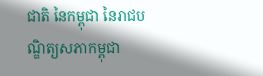ជាតិ នៃកម្ពុជា នៃរាជបណ្ឌិត្យសភាកម្ពុជា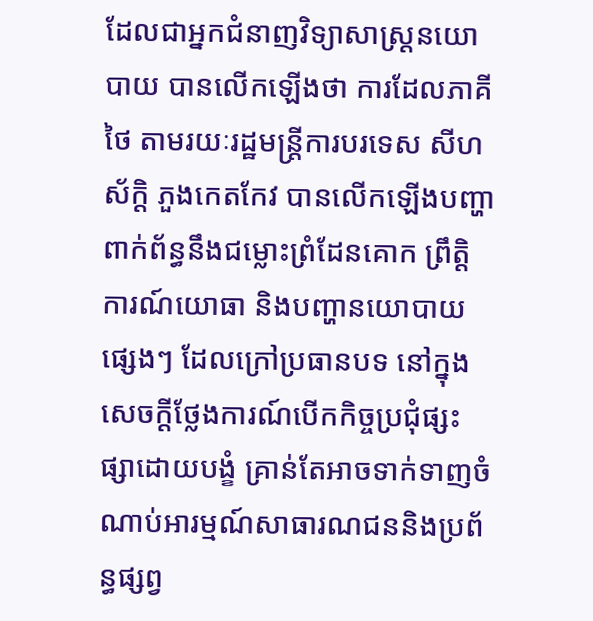ដែលជាអ្នកជំនាញវិទ្យាសាស្រ្តនយោបាយ បានលើកឡើងថា ការដែលភាគីថៃ តាមរយៈរដ្ឋមន្រ្តីការបរទេស សីហស័ក្តិ ភួងកេតកែវ បានលើកឡើងបញ្ហា ពាក់ព័ន្ធនឹងជម្លោះព្រំដែនគោក ព្រឹត្តិការណ៍យោធា និងបញ្ហានយោបាយផ្សេងៗ ដែលក្រៅប្រធានបទ នៅក្នុងសេចក្តីថ្លែងការណ៍បើកកិច្ចប្រជុំផ្សះផ្សាដោយបង្ខំ គ្រាន់តែអាចទាក់ទាញចំណាប់អារម្មណ៍សាធារណជននិងប្រព័ន្ធផ្សព្វ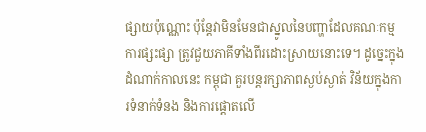ផ្សាយប៉ុណ្ណោះ ប៉ុន្តែវាមិនមែនជាស្នូលនៃបញ្ហាដែលគណៈកម្មការផ្សះផ្សា ត្រូវជួយភាគីទាំងពីរដោះស្រាយនោះទេ។ ដូច្នេះក្នុងដំណាក់កាលនេះ កម្ពុជា គួរបន្តរក្សាភាពស្ងប់ស្ងាត់ វិន័យក្នុងការទំនាក់ទំនង និងការផ្តោតលើ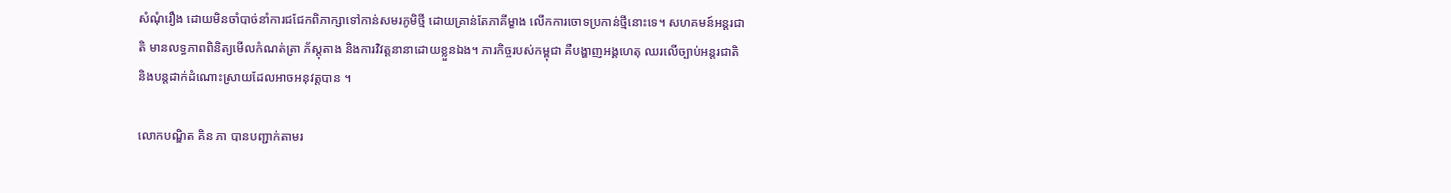សំណុំរឿង ដោយមិនចាំបាច់នាំការជជែកពិភាក្សាទៅកាន់សមរភូមិថ្មី ដោយគ្រាន់តែភាគីម្ខាង លើកការចោទប្រកាន់ថ្មីនោះទេ។ សហគមន៍អន្តរជាតិ មានលទ្ធភាពពិនិត្យមើលកំណត់ត្រា ភ័ស្តុតាង និងការវិវត្តនានាដោយខ្លួនឯង។ ភារកិច្ចរបស់កម្ពុជា គឺបង្ហាញអង្គហេតុ ឈរលើច្បាប់អន្តរជាតិ និងបន្តដាក់ដំណោះស្រាយដែលអាចអនុវត្តបាន ។

លោកបណ្ឌិត គិន ភា បានបញ្ជាក់តាមរ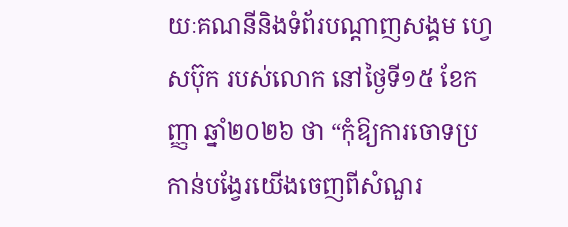យៈគណនីនិងទំព័របណ្ដាញសង្គម ហ្វេសប៊ុក របស់លោក នៅថ្ងៃទី១៥ ខែកញ្ញា ឆ្នាំ២០២៦ ថា “កុំឱ្យការចោទប្រកាន់បង្វែរយើងចេញពីសំណួរ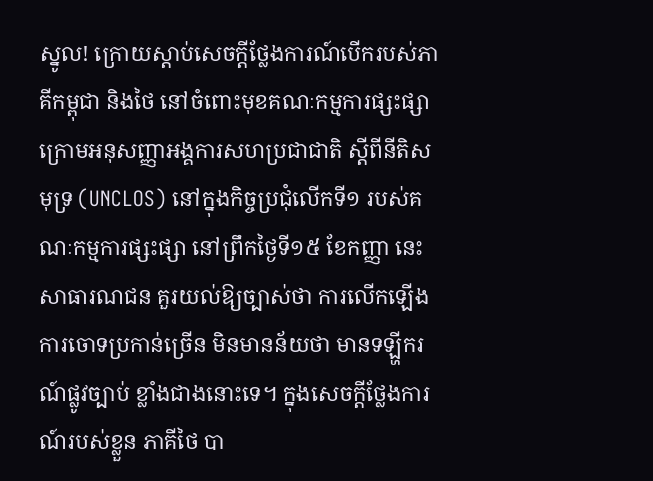ស្នូល! ក្រោយស្តាប់សេចក្តីថ្លែងការណ៍បើករបស់ភាគីកម្ពុជា និងថៃ នៅចំពោះមុខគណៈកម្មការផ្សះផ្សា ក្រោមអនុសញ្ញាអង្គការសហប្រជាជាតិ ស្តីពីនីតិសមុទ្រ (UNCLOS) នៅក្នុងកិច្ចប្រជុំលើកទី១ របស់គណៈកម្មការផ្សះផ្សា នៅព្រឹកថ្ងៃទី១៥ ខែកញ្ញា នេះ សាធារណជន គួរយល់ឱ្យច្បាស់ថា ការលើកឡើងការចោទប្រកាន់ច្រើន មិនមានន័យថា មានទឡ្ហីករណ៍ផ្លូវច្បាប់ ខ្លាំងជាងនោះទេ។ ក្នុងសេចក្តីថ្លែងការណ៍របស់ខ្លួន ភាគីថៃ បា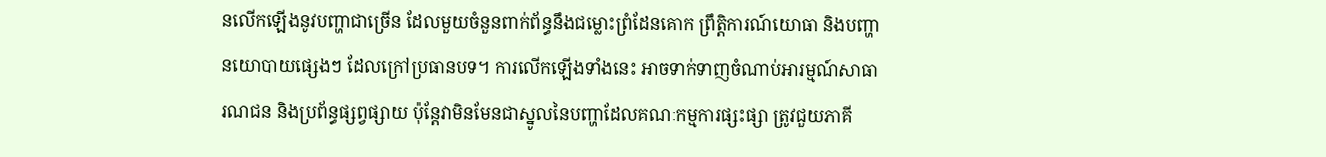នលើកឡើងនូវបញ្ហាជាច្រើន ដែលមួយចំនួនពាក់ព័ន្ធនឹងជម្លោះព្រំដែនគោក ព្រឹត្តិការណ៍យោធា និងបញ្ហានយោបាយផ្សេងៗ ដែលក្រៅប្រធានបទ។ ការលើកឡើងទាំងនេះ អាចទាក់ទាញចំណាប់អារម្មណ៍សាធារណជន និងប្រព័ន្ធផ្សព្វផ្សាយ ប៉ុន្តែវាមិនមែនជាស្នូលនៃបញ្ហាដែលគណៈកម្មការផ្សះផ្សា ត្រូវជួយភាគី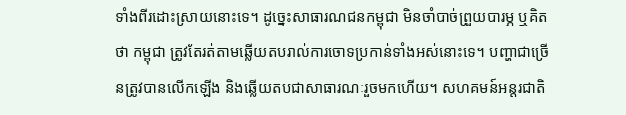ទាំងពីរដោះស្រាយនោះទេ។ ដូច្នេះសាធារណជនកម្ពុជា មិនចាំបាច់ព្រួយបារម្ភ ឬគិតថា កម្ពុជា ត្រូវតែរត់តាមឆ្លើយតបរាល់ការចោទប្រកាន់ទាំងអស់នោះទេ។ បញ្ហាជាច្រើនត្រូវបានលើកឡើង និងឆ្លើយតបជាសាធារណៈរួចមកហើយ។ សហគមន៍អន្តរជាតិ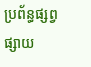ប្រព័ន្ធផ្សព្វផ្សាយ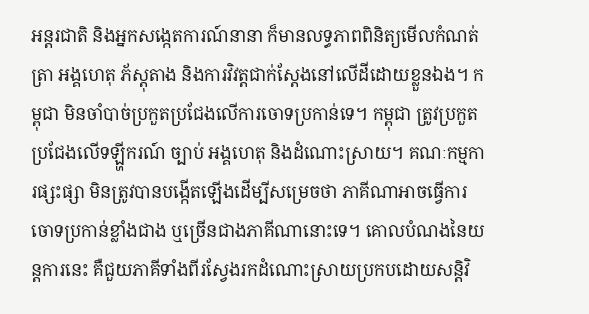អន្តរជាតិ និងអ្នកសង្កេតការណ៍នានា ក៏មានលទ្ធភាពពិនិត្យមើលកំណត់ត្រា អង្គហេតុ ភ័ស្តុតាង និងការវិវត្តជាក់ស្តែងនៅលើដីដោយខ្លួនឯង។ កម្ពុជា មិនចាំបាច់ប្រកួតប្រជែងលើការចោទប្រកាន់ទេ។ កម្ពុជា ត្រូវប្រកួតប្រជែងលើទឡ្ហីករណ៍ ច្បាប់ អង្គហេតុ និងដំណោះស្រាយ។ គណៈកម្មការផ្សះផ្សា មិនត្រូវបានបង្កើតឡើងដើម្បីសម្រេចថា ភាគីណាអាចធ្វើការចោទប្រកាន់ខ្លាំងជាង ឬច្រើនជាងភាគីណានោះទេ។ គោលបំណងនៃយន្តការនេះ គឺជួយភាគីទាំងពីរស្វែងរកដំណោះស្រាយប្រកបដោយសន្តិវិ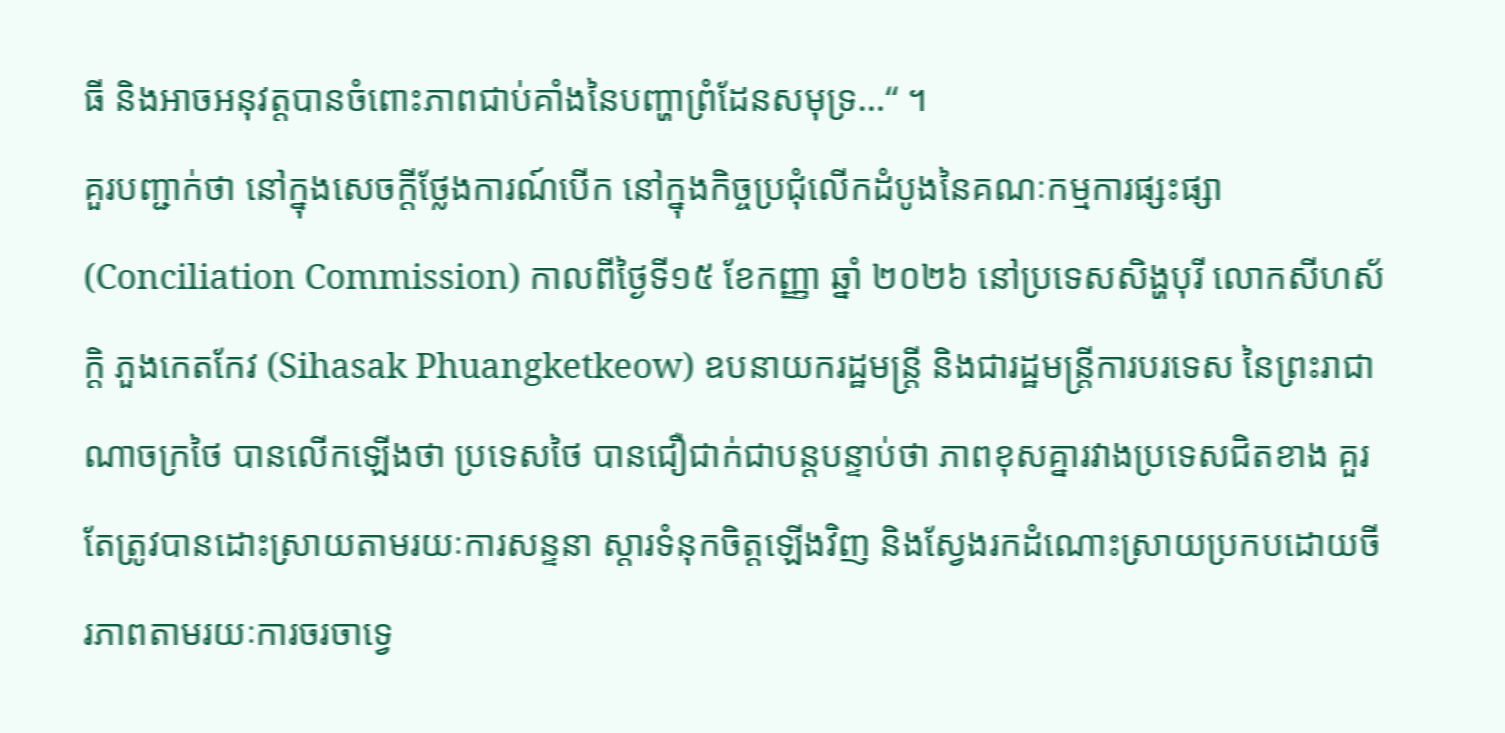ធី និងអាចអនុវត្តបានចំពោះភាពជាប់គាំងនៃបញ្ហាព្រំដែនសមុទ្រ…“ ។
គួរបញ្ជាក់ថា នៅក្នុងសេចក្តីថ្លែងការណ៍បើក នៅក្នុងកិច្ចប្រជុំលើកដំបូងនៃគណៈកម្មការផ្សះផ្សា (Conciliation Commission) កាលពីថ្ងៃទី១៥ ខែកញ្ញា ឆ្នាំ ២០២៦ នៅប្រទេសសិង្ហបុរី លោកសីហស័ក្តិ ភួងកេតកែវ (Sihasak Phuangketkeow) ឧបនាយករដ្ឋមន្ត្រី និងជារដ្ឋមន្ត្រីការបរទេស នៃព្រះរាជាណាចក្រថៃ បានលើកឡើងថា ប្រទេសថៃ បានជឿជាក់ជាបន្តបន្ទាប់ថា ភាពខុសគ្នារវាងប្រទេសជិតខាង គួរតែត្រូវបានដោះស្រាយតាមរយៈការសន្ទនា ស្ដារទំនុកចិត្តឡើងវិញ និងស្វែងរកដំណោះស្រាយប្រកបដោយចីរភាពតាមរយៈការចរចាទ្វេ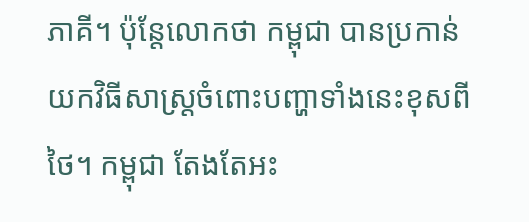ភាគី។ ប៉ុន្តែលោកថា កម្ពុជា បានប្រកាន់យកវិធីសាស្ត្រចំពោះបញ្ហាទាំងនេះខុសពីថៃ។ កម្ពុជា តែងតែអះ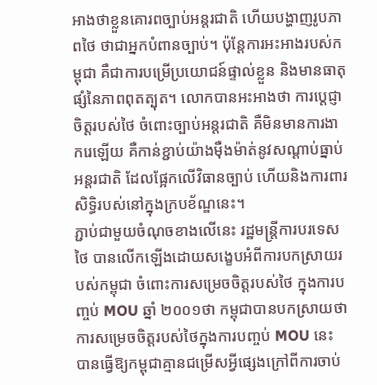អាងថាខ្លួនគោរពច្បាប់អន្តរជាតិ ហើយបង្ហាញរូបភាពថៃ ថាជាអ្នកបំពានច្បាប់។ ប៉ុន្តែការអះអាងរបស់កម្ពុជា គឺជាការបម្រើប្រយោជន៍ផ្ទាល់ខ្លួន និងមានធាតុផ្សំនៃភាពពុតត្បុត។ លោកបានអះអាងថា ការប្តេជ្ញាចិត្តរបស់ថៃ ចំពោះច្បាប់អន្តរជាតិ គឺមិនមានការងាករេឡើយ គឺកាន់ខ្ជាប់យ៉ាងម៉ឺងម៉ាត់នូវសណ្តាប់ធ្នាប់អន្តរជាតិ ដែលផ្អែកលើវិធានច្បាប់ ហើយនិងការពារសិទ្ធិរបស់នៅក្នុងក្របខ័ណ្ឌនេះ។
ភ្ជាប់ជាមួយចំណុចខាងលើនេះ រដ្ឋមន្រ្តីការបរទេសថៃ បានលើកឡើងដោយសង្ខេបអំពីការបកស្រាយរបស់កម្ពុជា ចំពោះការសម្រេចចិត្តរបស់ថៃ ក្នុងការបញ្ចប់ MOU ឆ្នាំ ២០០១ថា កម្ពុជាបានបកស្រាយថា ការសម្រេចចិត្តរបស់ថៃក្នុងការបញ្ចប់ MOU នេះ បានធ្វើឱ្យកម្ពុជាគ្មានជម្រើសអ្វីផ្សេងក្រៅពីការចាប់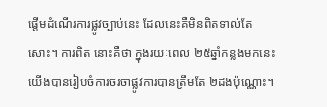ផ្តើមដំណើរការផ្លូវច្បាប់នេះ ដែលនេះគឺមិនពិតទាល់តែសោះ។ ការពិត នោះគឺថា ក្នុងរយៈពេល ២៥ឆ្នាំកន្លងមកនេះ យើងបានរៀបចំការចរចាផ្លូវការបានត្រឹមតែ ២ដងប៉ុណ្ណោះ។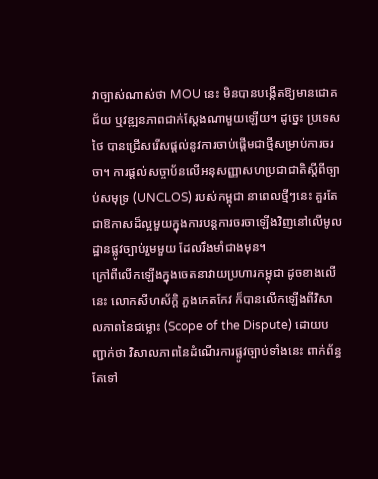វាច្បាស់ណាស់ថា MOU នេះ មិនបានបង្កើតឱ្យមានជោគជ័យ ឬវឌ្ឍនភាពជាក់ស្តែងណាមួយឡើយ។ ដូច្នេះ ប្រទេសថៃ បានជ្រើសរើសផ្តល់នូវការចាប់ផ្តើមជាថ្មីសម្រាប់ការចរចា។ ការផ្តល់សច្ចាប័នលើអនុសញ្ញាសហប្រជាជាតិស្តីពីច្បាប់សមុទ្រ (UNCLOS) របស់កម្ពុជា នាពេលថ្មីៗនេះ គួរតែជាឱកាសដ៏ល្អមួយក្នុងការបន្តការចរចាឡើងវិញនៅលើមូលដ្ឋានផ្លូវច្បាប់រួមមួយ ដែលរឹងមាំជាងមុន។
ក្រៅពីលើកឡើងក្នុងចេតនាវាយប្រហារកម្ពុជា ដូចខាងលើនេះ លោកសីហស័ក្តិ ភួងកេតកែវ ក៏បានលើកឡើងពីវិសាលភាពនៃជម្លោះ (Scope of the Dispute) ដោយបញ្ជាក់ថា វិសាលភាពនៃដំណើរការផ្លូវច្បាប់ទាំងនេះ ពាក់ព័ន្ធតែទៅ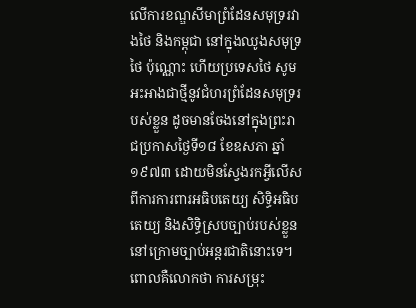លើការខណ្ឌសីមាព្រំដែនសមុទ្ររវាងថៃ និងកម្ពុជា នៅក្នុងឈូងសមុទ្រថៃ ប៉ុណ្ណោះ ហើយប្រទេសថៃ សូមអះអាងជាថ្មីនូវជំហរព្រំដែនសមុទ្ររបស់ខ្លួន ដូចមានចែងនៅក្នុងព្រះរាជប្រកាសថ្ងៃទី១៨ ខែឧសភា ឆ្នាំ១៩៧៣ ដោយមិនស្វែងរកអ្វីលើសពីការការពារអធិបតេយ្យ សិទ្ធិអធិបតេយ្យ និងសិទ្ធិស្របច្បាប់របស់ខ្លួននៅក្រោមច្បាប់អន្តរជាតិនោះទេ។ ពោលគឺលោកថា ការសម្រុះ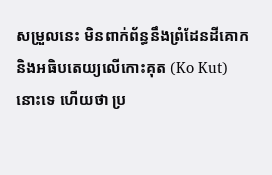សម្រួលនេះ មិនពាក់ព័ន្ធនឹងព្រំដែនដីគោក និងអធិបតេយ្យលើកោះគុត (Ko Kut) នោះទេ ហើយថា ប្រ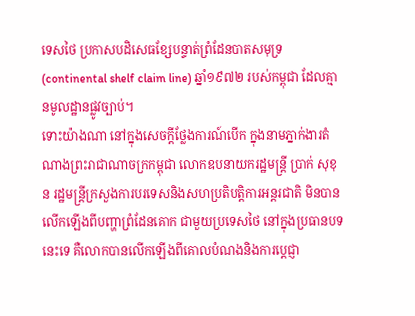ទេសថៃ ប្រកាសបដិសេធខ្សែបន្ទាត់ព្រំដែនបាតសមុទ្រ (continental shelf claim line) ឆ្នាំ១៩៧២ របស់កម្ពុជា ដែលគ្មានមូលដ្ឋានផ្លូវច្បាប់។
ទោះយ៉ាងណា នៅក្នុងសេចក្តីថ្លែងការណ៍បើក ក្នុងនាមភ្នាក់ងារតំណាងព្រះរាជាណាចក្រកម្ពុជា លោកឧបនាយករដ្ឋមន្ត្រី ប្រាក់ សុខុន រដ្ឋមន្ត្រីក្រសួងការបរទេសនិងសហប្រតិបត្តិការអន្តរជាតិ មិនបានលើកឡើងពីបញ្ហាព្រំដែនគោក ជាមួយប្រទេសថៃ នៅក្នុងប្រធានបទនេះទេ គឺលោកបានលើកឡើងពីគោលបំណងនិងការប្ដេជ្ញា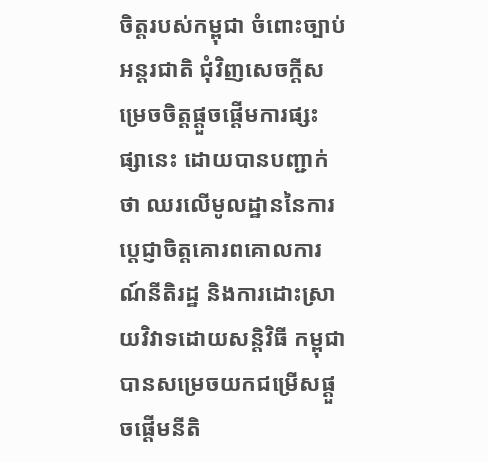ចិត្តរបស់កម្ពុជា ចំពោះច្បាប់អន្តរជាតិ ជុំវិញសេចក្ដីសម្រេចចិត្តផ្ដួចផ្ដើមការផ្សះផ្សានេះ ដោយបានបញ្ជាក់ថា ឈរលើមូលដ្ឋាននៃការប្តេជ្ញាចិត្តគោរពគោលការណ៍នីតិរដ្ឋ និងការដោះស្រាយវិវាទដោយសន្តិវិធី កម្ពុជា បានសម្រេចយកជម្រើសផ្តួចផ្តើមនីតិ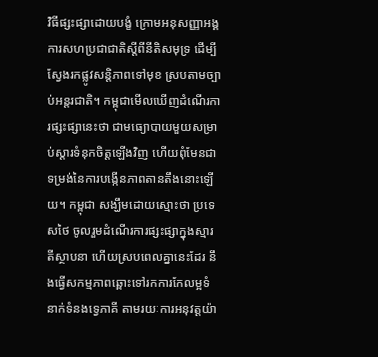វិធីផ្សះផ្សាដោយបង្ខំ ក្រោមអនុសញ្ញាអង្គការសហប្រជាជាតិស្តីពីនីតិសមុទ្រ ដើម្បីស្វែងរកផ្លូវសន្តិភាពទៅមុខ ស្របតាមច្បាប់អន្តរជាតិ។ កម្ពុជាមើលឃើញដំណើរការផ្សះផ្សានេះថា ជាមធ្យោបាយមួយសម្រាប់ស្ដារទំនុកចិត្តឡើងវិញ ហើយពុំមែនជាទម្រង់នៃការបង្កើនភាពតានតឹងនោះឡើយ។ កម្ពុជា សង្ឃឹមដោយស្មោះថា ប្រទេសថៃ ចូលរួមដំណើរការផ្សះផ្សាក្នុងស្មារតីស្ថាបនា ហើយស្របពេលគ្នានេះដែរ នឹងធ្វើសកម្មភាពឆ្ពោះទៅរកការកែលម្អទំនាក់ទំនងទ្វេភាគី តាមរយៈការអនុវត្តយ៉ា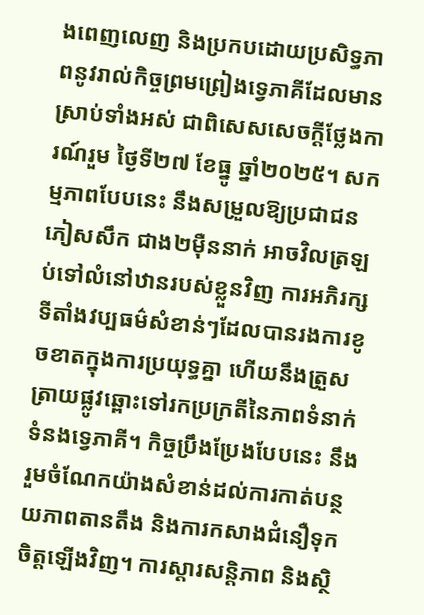ងពេញលេញ និងប្រកបដោយប្រសិទ្ធភាពនូវរាល់កិច្ចព្រមព្រៀងទ្វេភាគីដែលមានស្រាប់ទាំងអស់ ជាពិសេសសេចក្ដីថ្លែងការណ៍រួម ថ្ងៃទី២៧ ខែធ្នូ ឆ្នាំ២០២៥។ សកម្មភាពបែបនេះ នឹងសម្រួលឱ្យប្រជាជនភៀសសឹក ជាង២ម៉ឺននាក់ អាចវិលត្រឡប់ទៅលំនៅឋានរបស់ខ្លួនវិញ ការអភិរក្សទីតាំងវប្បធម៌សំខាន់ៗដែលបានរងការខូចខាតក្នុងការប្រយុទ្ធគ្នា ហើយនឹងត្រួសត្រាយផ្លូវឆ្ពោះទៅរកប្រក្រតីនៃភាពទំនាក់ទំនងទ្វេភាគី។ កិច្ចប្រឹងប្រែងបែបនេះ នឹងរួមចំណែកយ៉ាងសំខាន់ដល់ការកាត់បន្ថយភាពតានតឹង និងការកសាងជំនឿទុកចិត្តឡើងវិញ។ ការស្ដារសន្តិភាព និងស្ថិ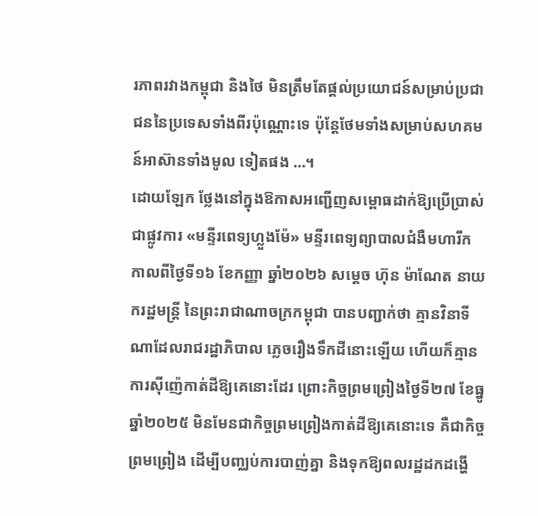រភាពរវាងកម្ពុជា និងថៃ មិនត្រឹមតែផ្តល់ប្រយោជន៍សម្រាប់ប្រជាជននៃប្រទេសទាំងពីរប៉ុណ្ណោះទេ ប៉ុន្តែថែមទាំងសម្រាប់សហគមន៍អាស៊ានទាំងមូល ទៀតផង …។
ដោយឡែក ថ្លែងនៅក្នុងឱកាសអញ្ជើញសម្ពោធដាក់ឱ្យប្រើប្រាស់ជាផ្លូវការ «មន្ទីរពេទ្យហ្លួងម៉ែ» មន្ទីរពេទ្យព្យាបាលជំងឺមហារីក កាលពីថ្ងៃទី១៦ ខែកញ្ញា ឆ្នាំ២០២៦ សម្តេច ហ៊ុន ម៉ាណែត នាយករដ្ឋមន្ត្រី នៃព្រះរាជាណាចក្រកម្ពុជា បានបញ្ជាក់ថា គ្មានវិនាទីណាដែលរាជរដ្ឋាភិបាល ភ្លេចរឿងទឹកដីនោះឡើយ ហើយក៏គ្មានការស៊ីញ៉េកាត់ដីឱ្យគេនោះដែរ ព្រោះកិច្ចព្រមព្រៀងថ្ងៃទី២៧ ខែធ្នូ ឆ្នាំ២០២៥ មិនមែនជាកិច្ចព្រមព្រៀងកាត់ដីឱ្យគេនោះទេ គឺជាកិច្ចព្រមព្រៀង ដើម្បីបញ្ឈប់ការបាញ់គ្នា និងទុកឱ្យពលរដ្ឋដកដង្ហើ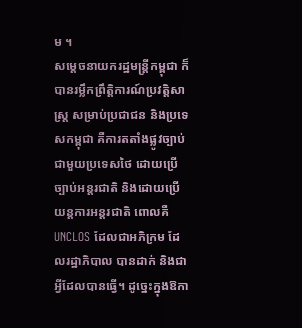ម ។
សម្តេចនាយករដ្ឋមន្រ្តីកម្ពុជា ក៏បានរម្លឹកព្រឹត្តិការណ៍ប្រវត្តិសាស្ត្រ សម្រាប់ប្រជាជន និងប្រទេសកម្ពុជា គឺការតតាំងផ្លូវច្បាប់ ជាមួយប្រទេសថៃ ដោយប្រើច្បាប់អន្តរជាតិ និងដោយប្រើយន្តការអន្តរជាតិ ពោលគឺ UNCLOS ដែលជាអភិក្រម ដែលរដ្ឋាភិបាល បានដាក់ និងជាអ្វីដែលបានធ្វើ។ ដូច្នេះក្នុងឱកា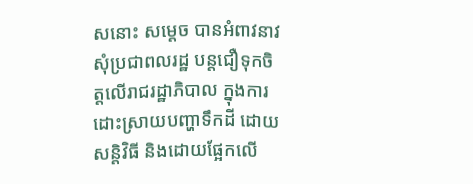សនោះ សម្តេច បានអំពាវនាវសុំប្រជាពលរដ្ឋ បន្តជឿទុកចិត្តលើរាជរដ្ឋាភិបាល ក្នុងការដោះស្រាយបញ្ហាទឹកដី ដោយសន្តិវិធី និងដោយផ្អែកលើ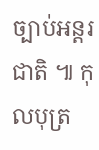ច្បាប់អន្តរជាតិ ៕ កុលបុត្រ